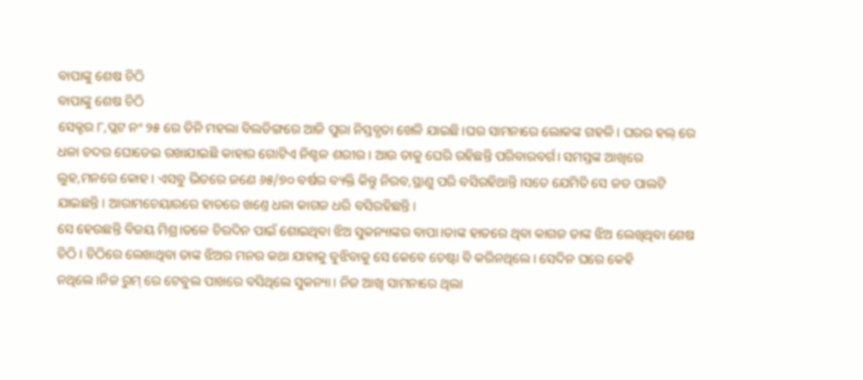ବାପାଙ୍କୁ ଶେଷ ଚିଠି
ବାପାଙ୍କୁ ଶେଷ ଚିଠି
ସେକ୍ଟର ୮,ପ୍ଲଟ ନଂ ୨୫ ରେ ତିନି ମହଲା ବିଲଡିଙ୍ଗରେ ଆଜି ପୁରା ନିସ୍ତବ୍ଧତା ଖେଳି ଯାଇଛି।ଘର ସାମନାରେ ଲୋକଙ୍କ ଗହଳି। ଘରର ହଲ୍ ରେ ଧଳା ଚଦର ଘୋଡେଇ ରଖାଯାଇଛି କାହାର ଗୋଟିଏ ନିଶ୍ଚଳ ଶରୀର। ଆଉ ତାକୁ ଘେରି ରହିଛନ୍ତି ପରିବାରବର୍ଗ। ସମସ୍ତଙ୍କ ଆଖିରେ ଲୁହ,ମନରେ କୋହ। ଏସବୁ ଭିତରେ ଜଣେ ୬୫/୭୦ ବର୍ଷର ବ୍ୟକ୍ତି କିନ୍ତୁ ନିରବ,ସ୍ଥାଣୁ ପରି ବସିରହିଥାନ୍ତି।ସତେ ଯେମିତି ସେ ଜଡ ପାଲଟି ଯାଇଛନ୍ତି। ଆରାମଚେୟାରରେ ହାତରେ ଖଣ୍ତେ ଧଳା କାଗଜ ଧରି ବସିରହିଛନ୍ତି।
ସେ ହେଉଛନ୍ତି ବିଜୟ ମିଶ୍ର।ତଳେ ଚିରଦିନ ପାଇଁ ଶୋଇଥିବା ଝିଅ ସୁକନ୍ୟାଙ୍କର ବାପା।ତାଙ୍କ ହାତରେ ଥିବା କାଗଜ ତାଙ୍କ ଝିଅ ଲେଖିଥିବା ଶେଷ ଚିଠି। ଚିଠିରେ ଲେଖାଥିବା ତାଙ୍କ ଝିଅର ମନର କଥା ଯାହାକୁ ବୁଝିବାକୁ ସେ କେବେ ଚେଷ୍ଟା ବି କରିନଥିଲେ। ସେଦିନ ଘରେ କେହି ନଥିଲେ।ନିଜ ରୁମ୍ ରେ ଟେବୁଲ ପାଖରେ ବସିଥିଲେ ସୁକନ୍ୟା। ନିଜ ଆଖି ସାମନାରେ ଥିଲା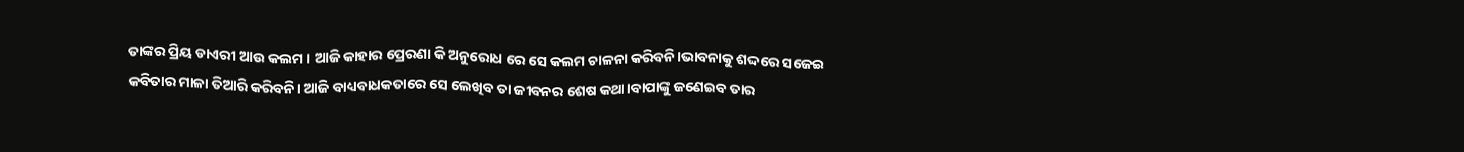ତାଙ୍କର ପ୍ରିୟ ଡାଏରୀ ଆଉ କଲମ । ଆଜି କାହାର ପ୍ରେରଣା କି ଅନୁରୋଧ ରେ ସେ କଲମ ଚାଳନା କରିବନି।ଭାବନାକୁ ଶଦ୍ଦରେ ସଜେଇ କବିତାର ମାଳା ତିଆରି କରିବନି। ଆଜି ବାଧ୍ୟବାଧକତାରେ ସେ ଲେଖିବ ତା ଜୀବନର ଶେଷ କଥା।ବାପାଙ୍କୁ ଜଣେଇବ ତାର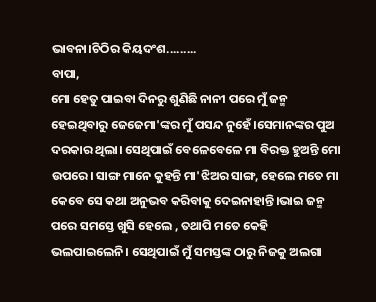ଭାବନା।ଚିଠିର କିୟଦଂଶ.........
ବାପା,
ମୋ ହେତୁ ପାଇବା ଦିନରୁ ଶୁଣିଛି ନାନୀ ପରେ ମୁଁ ଜନ୍ମ ହେଇଥିବାରୁ ଜେଜେମା'ଙ୍କର ମୁଁ ପସନ୍ଦ ନୁହେଁ।ସେମାନଙ୍କର ପୁଅ ଦରକାର ଥିଲା। ସେଥିପାଇଁ ବେଳେବେଳେ ମା ବିରକ୍ତ ହୁଅନ୍ତି ମୋ ଉପରେ। ସାଙ୍ଗ ମାନେ କୁହନ୍ତି ମା'ଝିଅର ସାଙ୍ଗ, ହେଲେ ମତେ ମା କେବେ ସେ କଥା ଅନୁଭବ କରିବାକୁ ଦେଇନାହାନ୍ତି।ଭାଇ ଜନ୍ମ ପରେ ସମସ୍ତେ ଖୁସି ହେଲେ , ତଥାପି ମତେ କେହି ଭଲପାଇଲେନି। ସେଥିପାଇଁ ମୁଁ ସମସ୍ତଙ୍କ ଠାରୁ ନିଜକୁ ଅଲଗା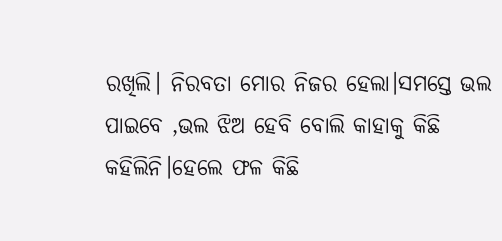ରଖିଲି। ନିରବତା ମୋର ନିଜର ହେଲା।ସମସ୍ତେ ଭଲ ପାଇବେ ,ଭଲ ଝିଅ ହେବି ବୋଲି କାହାକୁ କିଛି କହିଲିନି।ହେଲେ ଫଳ କିଛି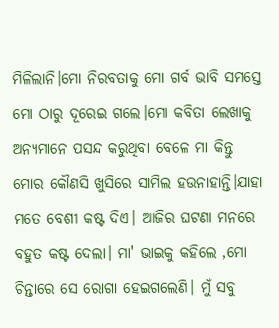ମିଳିଲାନି।ମୋ ନିରବତାକୁ ମୋ ଗର୍ବ ଭାବି ସମସ୍ତେ ମୋ ଠାରୁ ଦୂରେଇ ଗଲେ।ମୋ କବିତା ଲେଖାକୁ ଅନ୍ୟମାନେ ପସନ୍ଦ କରୁଥିବା ବେଳେ ମା କିନ୍ତୁ ମୋର କୌଣସି ଖୁସିରେ ସାମିଲ ହଉନାହାନ୍ତି।ଯାହା ମତେ ବେଶୀ କଷ୍ଟ ଦିଏ। ଆଜିର ଘଟଣା ମନରେ ବହୁତ କଷ୍ଟ ଦେଲା। ମା' ଭାଇକୁ କହିଲେ ,ମୋ ଚିନ୍ତାରେ ସେ ରୋଗା ହେଇଗଲେଣି। ମୁଁ ସବୁ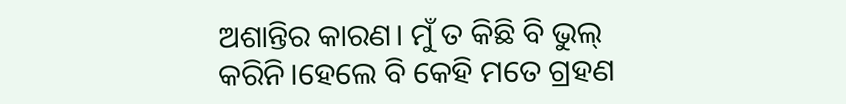ଅଶାନ୍ତିର କାରଣ। ମୁଁ ତ କିଛି ବି ଭୁଲ୍ କରିନି।ହେଲେ ବି କେହି ମତେ ଗ୍ରହଣ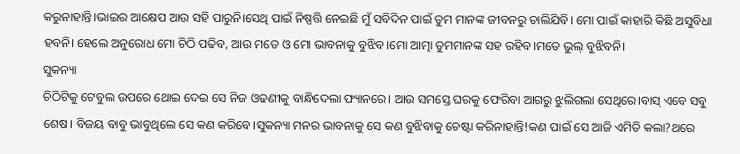କରୁନାହାନ୍ତି।ଭାଇର ଆକ୍ଷେପ ଆଉ ସହି ପାରୁନି।ସେଥି ପାଇଁ ନିଷ୍ପତ୍ତି ନେଇଛି ମୁଁ ସବିଦିନ ପାଇଁ ତୁମ ମାନଙ୍କ ଜୀବନରୁ ଚାଲିଯିବି। ମୋ ପାଇଁ କାହାରି କିଛି ଅସୁବିଧା ହବନି। ହେଲେ ଅନୁରୋଧ ମୋ ଚିଠି ପଢିବ, ଆଉ ମତେ ଓ ମୋ ଭାବନାକୁ ବୁଝିବ।ମୋ ଆତ୍ମା ତୁମମାନଙ୍କ ସହ ରହିବ।ମତେ ଭୁଲ୍ ବୁଝିବନି।
ସୁକନ୍ୟା
ଚିଠିଟିକୁ ଟେବୁଲ ଉପରେ ଥୋଇ ଦେଇ ସେ ନିଜ ଓଢଣୀକୁ ବାନ୍ଧିଦେଲା ଫ୍ୟାନରେ। ଆଉ ସମସ୍ତେ ଘରକୁ ଫେରିବା ଆଗରୁ ଝୁଲିଗଲା ସେଥିରେ।ବାସ୍ ଏବେ ସବୁ ଶେଷ। ବିଜୟ ବାବୁ ଭାବୁଥିଲେ ସେ କଣ କରିବେ।ସୁକନ୍ୟା ମନର ଭାବନାକୁ ସେ କଣ ବୁଝିବାକୁ ଚେଷ୍ଟା କରିନାହାନ୍ତି!କଣ ପାଇଁ ସେ ଆଜି ଏମିତି କଲା?ଥରେ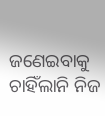ଜଣେଇବାକୁ ଚାହିଁଲାନି ନିଜ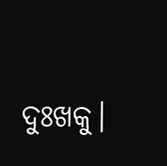ଦୁଃଖକୁ।